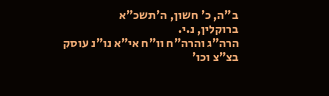ב"ה, כ' חשון, ה'תשכ"א
ברוקלין, נ.י.
הרה"ג והרה"ח וו"ח אי"א נו"נ עוסק בצ"צ וכו'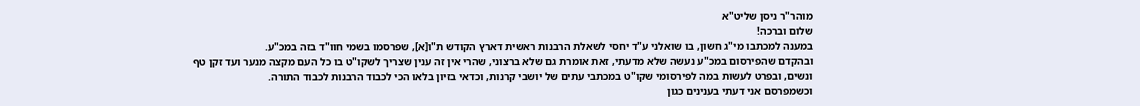מוהר"ר ניסן שליט"א
שלום וברכה!
במענה למכתבו מי"ג חשון, בו שואלני ע"ד יחסי לשאלת הרבנות ראשית דארץ הקודש ת"ו[א], שפרסמו בשמי חוו"ד בזה במכ"ע.
ובהקדם שהפירסום במכ"ע נעשה שלא מדעתי, זאת אומרת גם שלא ברצוני, שהרי אין זה ענין שצריך לשקו"ט בו כל העם מקצה מנער ועד זקן טף ונשים, ובפרט לעשות במה לפירסומי שקו"ט במכתבי עתים של יושבי קרנות, וכדאי בזיון בלאו הכי לכבוד הרבנות לכבוד התורה.
וכשמפרסם אני דעתי בענינים כגון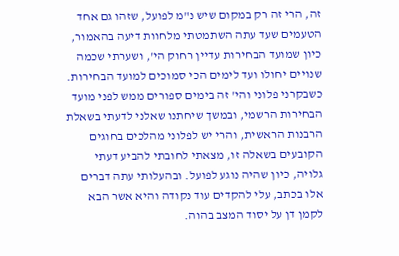זה, הרי זה רק במקום שיש נ"מ לפועל, שזהו גם אחד הטעמים שעד עתה השתמטתי מלחוות דיעה בהאמור, כיון שמועד הבחירות עדיין רחוק הי', ושערתי שכמה שנויים יחולו ועד לימים הכי סמוכים למועד הבחירות.
כשבקרני פלוני והי' זה בימים ספורים ממש לפני מועד הבחירות הרשמי, ובמשך שיחתנו שאלני לדעתי בשאלת הרבנות הראשית, והרי יש לפלוני מהלכים בחוגים הקובעים בשאלה זו, מצאתי לחובתי להביע דעתי גלויה, כיון שהיה נוגע לפועל. ובהעלותי עתה דברים אלו בכתב, עלי להקדים עוד נקודה והיא אשר הבא לקמן דן על יסוד המצב בהוה.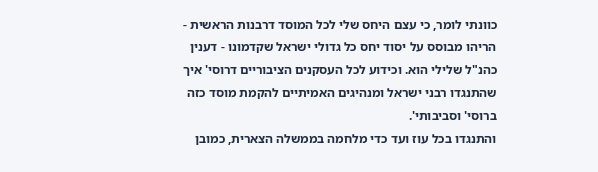כוונתי לומר, כי עצם היחס שלי לכל המוסד דרבנות הראשית - הריהו מבוסס על יסוד יחס כל גדולי ישראל שקדמונו - דענין כהנ"ל שלילי הוא. וכידוע לכל העסקנים הציבוריים דרוסי' איך שהתנגדו רבני ישראל ומנהיגים האמיתיים להקמת מוסד כזה ברוסי' וסביבותי'.
והתנגדו בכל עוז ועד כדי מלחמה בממשלה הצארית, כמובן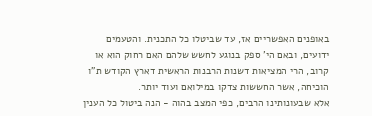באופנים האפשריים אז, עד שביטלו כל התכנית. והטעמים ידועים, ובאם הי' ספק בנוגע לחשש שלהם האם רחוק הוא או קרוב, הרי המציאות דשנות הרבנות הראשית דארץ הקודש ת"ו הוכיחה, אשר החששות צדקו במילואם ועוד יותר.
אלא שבעונותינו הרבים, כפי המצב בהוה - הנה ביטול כל הענין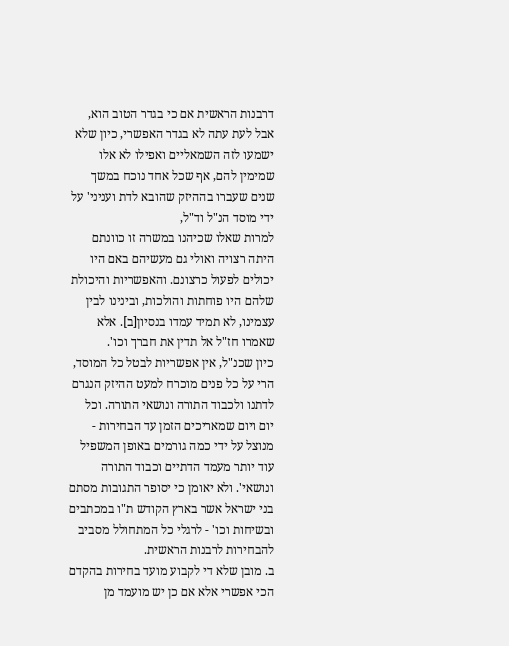דרבנות הראשית אם כי בגדר הטוב הוא, אבל לעת עתה לא בגדר האפשרי, כיון שלא ישמעו לזה השמאליים ואפילו לא אלו שמימין להם, אף שכל אחד נוכח במשך שנים שעברו בההיזק שהובא לדת ועניני' על ידי מוסד הנ"ל וד"ל,
למרות שאלו שכיהנו במשרה זו כוונתם היתה רצויה ואולי גם מעשיהם באם היו יכולים לפעול כרצונם. והאפשריות והיכולת שלהם היו פוחתות והולכות, ובינינו לבין עצמינו, לא תמיד עמדו בנסיון[ב]. אלא שאמרו חז"ל אל תדין את חברך וכו'.
כיון שכנ"ל, אין אפשריות לבטל כל המוסד, הרי על כל פנים מוכרח למעט ההיזק הנגרם לדתנו ולכבוד התורה ונושאי התורה. וכל יום ויום שמאריכים הזמן עד הבחירות - מנוצל על ידי כמה גורמים באופן המשפיל עוד יותר מעמד הדתיים וכבוד התורה ונושאי'. ולא יאומן כי יסופר התגובות מסתם בני ישראל אשר בארץ הקודש ת"ו במכתבים ובשיחות וכו' - לרגלי כל המתחולל מסביב להבחירות לרבנות הראשית.
ב. מובן שלא די לקבוע מועד בחירות בהקדם הכי אפשרי אלא אם כן יש מועמד מן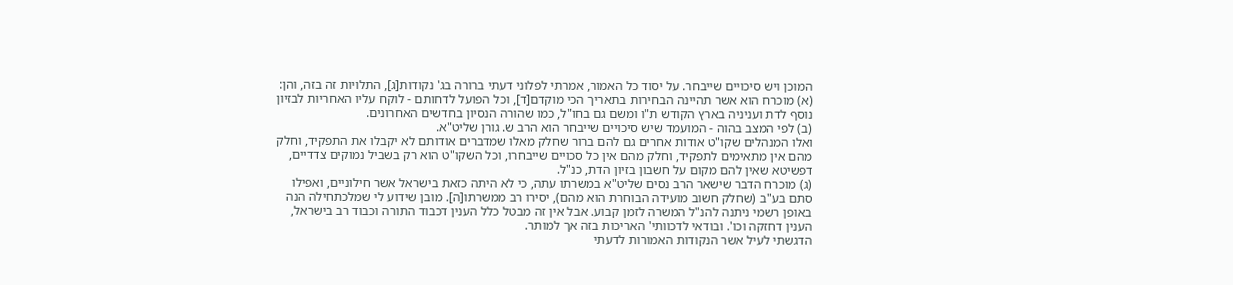המוכן ויש סיכויים שייבחר. על יסוד כל האמור, אמרתי לפלוני דעתי ברורה בג' נקודות[ג], התלויות זה בזה, והן:
(א) מוכרח הוא אשר תהיינה הבחירות בתאריך הכי מוקדם[ד], וכל הפועל לדחותם - לוקח עליו האחריות לבזיון נוסף לדת ועניניה בארץ הקודש ת"ו ומשם גם בחו"ל, כמו שהורה הנסיון בחדשים האחרונים.
(ב) לפי המצב בהוה - המועמד שיש סיכויים שייבחר הוא הרב ש. גורן שליט"א.
ואלו המנהלים שקו"ט אודות אחרים גם להם ברור שחלק מאלו שמדברים אודותם לא יקבלו את התפקיד, וחלק מהם אין מתאימים לתפקיד, וחלק מהם אין כל סכויים שייבחרו, וכל השקו"ט הוא רק בשביל נמוקים צדדיים, דפשיטא שאין להם מקום על חשבון בזיון הדת, כנ"ל.
(ג) מוכרח הדבר שישאר הרב נסים שליט"א במשרתו עתה, כי לא היתה כזאת בישראל אשר חילוניים, ואפילו סתם בע"ב (שחלק חשוב מועידה הבוחרת הוא מהם), יסירו רב ממשרתו[ה]. מובן שידוע לי שמלכתחילה הנה באופן רשמי ניתנה להנ"ל המשרה לזמן קבוע. אבל אין זה מבטל כלל הענין דכבוד התורה וכבוד רב בישראל, הענין דחזקה וכו'. ובודאי לדכוותי' האריכות בזה אך למותר.
הדגשתי לעיל אשר הנקודות האמורות לדעתי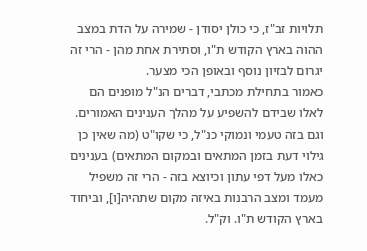תלויות זב"ז, כי כולן יסודן - שמירה על הדת במצב ההוה בארץ הקודש ת"ו, וסתירת אחת מהן - הרי זה יגרום לבזיון נוסף ובאופן הכי מצער.
כאמור בתחילת מכתבי, דברים הנ"ל מופנים הם לאלו שבידם להשפיע על מהלך הענינים האמורים. וגם בזה טעמי ונמוקי כנ"ל, כי שקו"ט (מה שאין כן גילוי דעת בזמן המתאים ובמקום המתאים) בענינים כאלו מעל דפי עתון וכיוצא בזה - הרי זה משפיל מעמד ומצב הרבנות באיזה מקום שתהיה[ו], וביחוד בארץ הקודש ת"ו. וק"ל.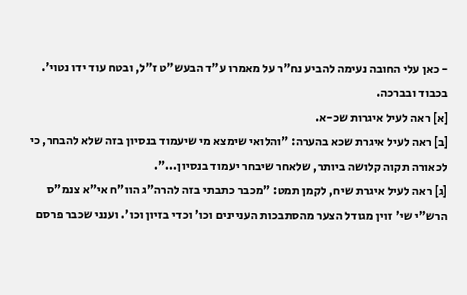- כאן עלי החובה נעימה להביע נח"ר על מאמרו ע"ד הבעש"ט ז"ל, ובטח עוד ידו נטוי'.
בכבוד ובברכה.
[א] ראה לעיל איגרות שכ-א.
[ב] ראה לעיל איגרת שכא בהערה: "והלואי שימצא מי שיעמוד בנסיון בזה שלא להבחר, כי לכאורה תקוה קלושה ביותר, שלאחר שיבחר יעמוד בנסיון...".
[ג] ראה לעיל איגרת שיח, לקמן תמט: "מכבר כתבתי בזה להרה"ג הוו"ח אי"א צנמ"ס הרש"י שי' זוין מגודל הצער מהסתבכות העניינים וכו' וכדי בזיון וכו'. וענני שכבר פרסם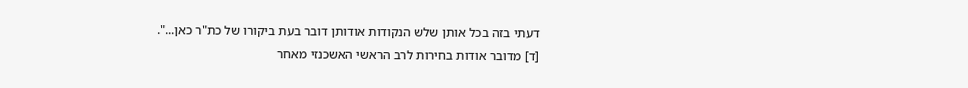דעתי בזה בכל אותן שלש הנקודות אודותן דובר בעת ביקורו של כת"ר כאן...".
[ד] מדובר אודות בחירות לרב הראשי האשכנזי מאחר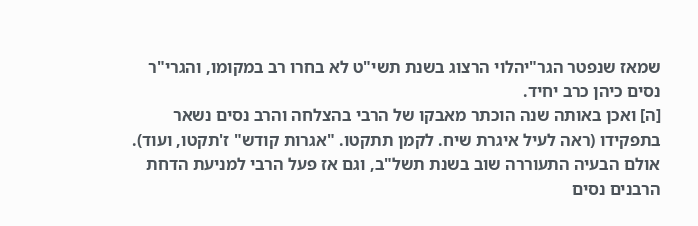שמאז שנפטר הגר"יהלוי הרצוג בשנת תשי"ט לא בחרו רב במקומו, והגרי"ר נסים כיהן כרב יחיד.
[ה] ואכן באותה שנה הוכתר מאבקו של הרבי בהצלחה והרב נסים נשאר בתפקידו (ראה לעיל איגרת שיח. לקמן תתקטו. "אגרות קודש" ז'תקטו, ועוד). אולם הבעיה התעוררה שוב בשנת תשל"ב, וגם אז פעל הרבי למניעת הדחת הרבנים נסים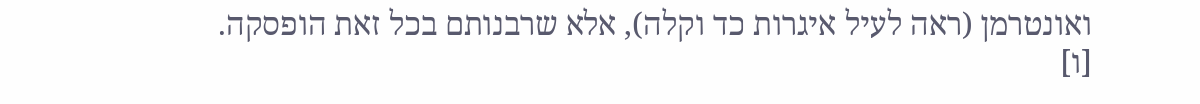ואונטרמן (ראה לעיל איגרות כד וקלה), אלא שרבנותם בכל זאת הופסקה.
[ו]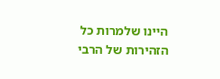היינו שלמרות כל הזהירות של הרבי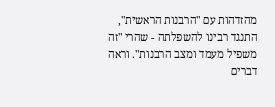מהזדהות עם "הרבנות הראשית", התנגד רבינו להשפלתה - שהרי "זה משפיל מעמד ומצב הרבנות". וראה דברים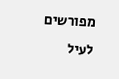מפורשים לעיל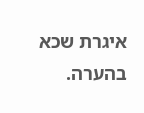איגרת שכא בהערה.